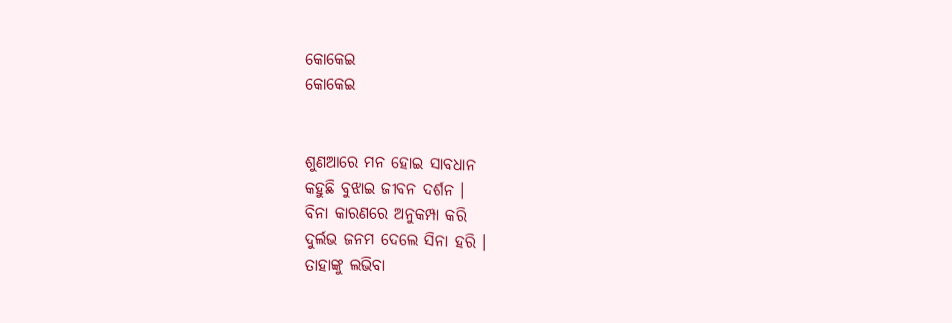କୋକେଇ
କୋକେଇ


ଶୁଣଆରେ ମନ ହୋଇ ସାବଧାନ
କହୁଛି ବୁଝାଇ ଜୀବନ ଦର୍ଶନ ।
ବିନା କାରଣରେ ଅନୁକମ୍ପା କରି
ଦୁର୍ଲଭ ଜନମ ଦେଲେ ସିନା ହରି ।
ତାହାଙ୍କୁ ଲଭିବା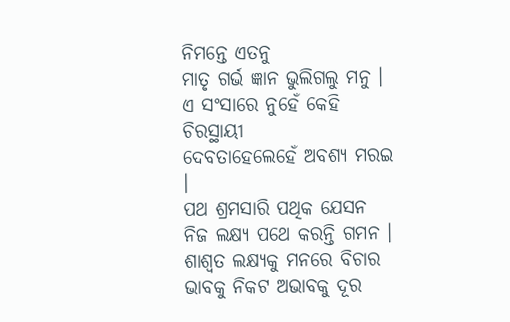ନିମନ୍ତେ ଏତନୁ
ମାତୃ ଗର୍ଭ ଜ୍ଞାନ ଭୁଲିଗଲୁ ମନୁ ।
ଏ ସଂସାରେ ନୁହେଁ କେହି ଚିରସ୍ଥାୟୀ
ଦେବତାହେଲେହେଁ ଅବଶ୍ୟ ମରଇ ।
ପଥ ଶ୍ରମସାରି ପଥିକ ଯେସନ
ନିଜ ଲକ୍ଷ୍ୟ ପଥେ କରନ୍ତି ଗମନ ।
ଶାଶ୍ଵତ ଲକ୍ଷ୍ୟକୁ ମନରେ ବିଚାର
ଭାବକୁ ନିକଟ ଅଭାବକୁ ଦୂର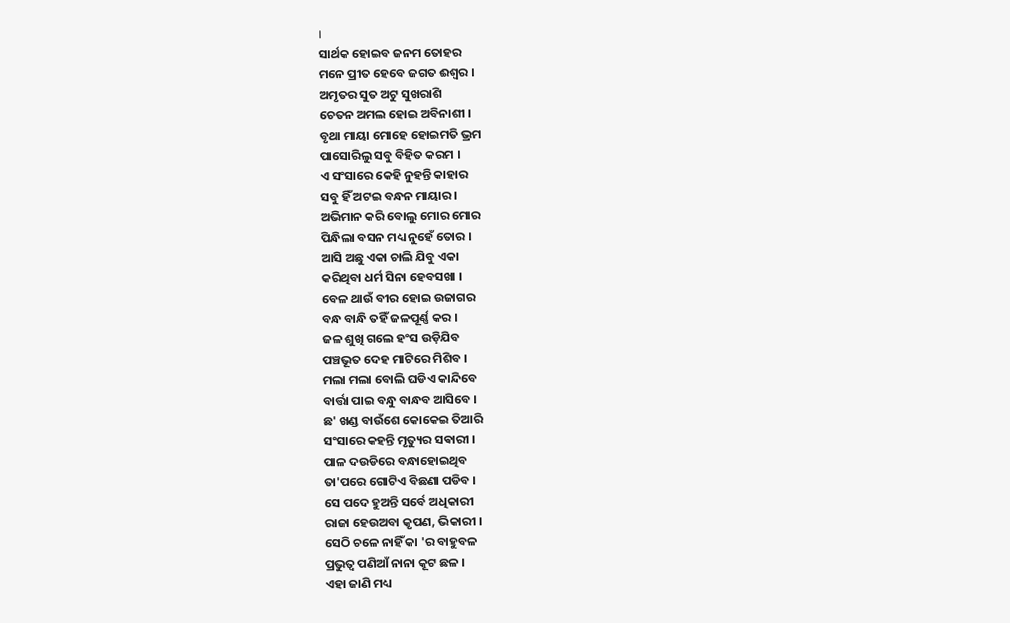।
ସାର୍ଥକ ହୋଇବ ଜନମ ତୋହର
ମନେ ପ୍ରୀତ ହେବେ ଜଗତ ଈଶ୍ଵର ।
ଅମୃତର ସୁତ ଅଟୁ ସୁଖରାଶି
ଚେତନ ଅମଲ ହୋଇ ଅବିନାଶୀ ।
ବୃଥା ମାୟା ମୋହେ ହୋଇମତି ଭ୍ରମ
ପାସୋରିଲୁ ସବୁ ବିହିତ କରମ ।
ଏ ସଂସାରେ କେହି ନୁହନ୍ତି କାହାର
ସବୁ ହିଁ ଅଟଇ ବନ୍ଧନ ମାୟାର ।
ଅଭିମାନ କରି ବୋଲୁ ମୋର ମୋର
ପିନ୍ଧିଲା ବସନ ମଧ୍ୟ ନୁହେଁ ତୋର ।
ଆସି ଅଛୁ ଏକା ଚାଲି ଯିବୁ ଏକା
କରିଥିବା ଧର୍ମ ସିନା ହେବସଖା ।
ବେଳ ଥାଉଁ ବୀର ହୋଇ ଉଜାଗର
ବନ୍ଧ ବାନ୍ଧି ତହିଁ ଜଳପୂର୍ଣ୍ଣ କର ।
ଜଳ ଶୁଖି ଗଲେ ହଂସ ଉଡ଼ିଯିବ
ପଞ୍ଚଭୂତ ଦେହ ମାଟିରେ ମିଶିବ ।
ମଲା ମଲା ବୋଲି ଘଡିଏ କାନ୍ଦିବେ
ବାର୍ତ୍ତା ପାଇ ବନ୍ଧୁ ବାନ୍ଧବ ଆସିବେ ।
ଛ' ଖଣ୍ଡ ବାଉଁଶେ କୋକେଇ ତିଆରି
ସଂସାରେ କହନ୍ତି ମୃତ୍ୟୁର ସଵାରୀ ।
ପାଳ ଦଉଡିରେ ବନ୍ଧାହୋଇଥିବ
ତା'ପରେ ଗୋଟିଏ ବିଛଣା ପଡିବ ।
ସେ ପଦେ ହୁଅନ୍ତି ସର୍ବେ ଅଧିକାରୀ
ରାଜା ହେଉଅବା କୃପଣ, ଭିକାରୀ ।
ସେଠି ଚଳେ ନାହିଁ କା 'ର ବାହୁବଳ
ପ୍ରଭୁତ୍ୱ ପଣିଆଁ ନାନା କୂଟ ଛଳ ।
ଏହା ଜାଣି ମଧ୍ୟ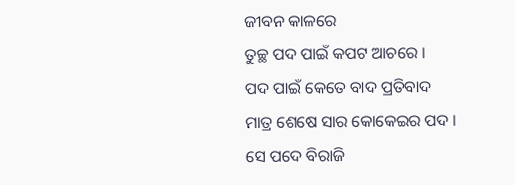ଜୀବନ କାଳରେ
ତୁଚ୍ଛ ପଦ ପାଇଁ କପଟ ଆଚରେ ।
ପଦ ପାଇଁ କେତେ ବାଦ ପ୍ରତିବାଦ
ମାତ୍ର ଶେଷେ ସାର କୋକେଇର ପଦ ।
ସେ ପଦେ ବିରାଜି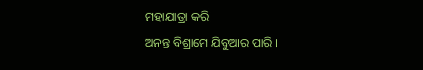ମହାଯାତ୍ରା କରି
ଅନନ୍ତ ବିଶ୍ରାମେ ଯିବୁଆର ପାରି ।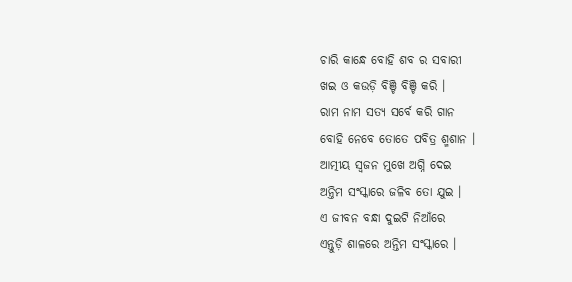ଚାରି କାନ୍ଧେ ବୋହି ଶବ ର ସବାରୀ
ଖଇ ଓ କଉଡ଼ି ବିଞ୍ଚି ବିଞ୍ଚି କରି ।
ରାମ ନାମ ସତ୍ୟ ସର୍ବେ କରି ଗାନ
ବୋହି ନେବେ ତୋତେ ପବିତ୍ର ଶ୍ମଶାନ ।
ଆତ୍ମୀୟ ସ୍ୱଜନ ମୁଖେ ଅଗ୍ନି ଦେଇ
ଅନ୍ତିମ ସଂସ୍କାରେ ଜଳିବ ତୋ ଯୁଇ ।
ଏ ଜୀବନ ବନ୍ଧା ଦୁଇଟି ନିଆଁରେ
ଏନ୍ତୁଡ଼ି ଶାଳରେ ଅନ୍ତିମ ସଂସ୍କାରେ ।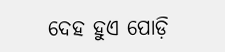ଦେହ ହୁଏ ପୋଡ଼ି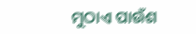ମୁଠାଏ ପାଉଁଶ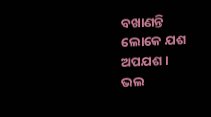ବଖାଣନ୍ତି ଲୋକେ ଯଶ ଅପଯଶ ।
ଭଲ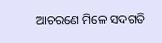ଆଚରଣେ ମିଳେ ସଦଗତି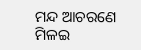ମନ୍ଦ ଆଚରଣେ ମିଳଇ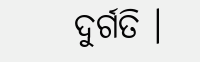ଦୁର୍ଗତି ।